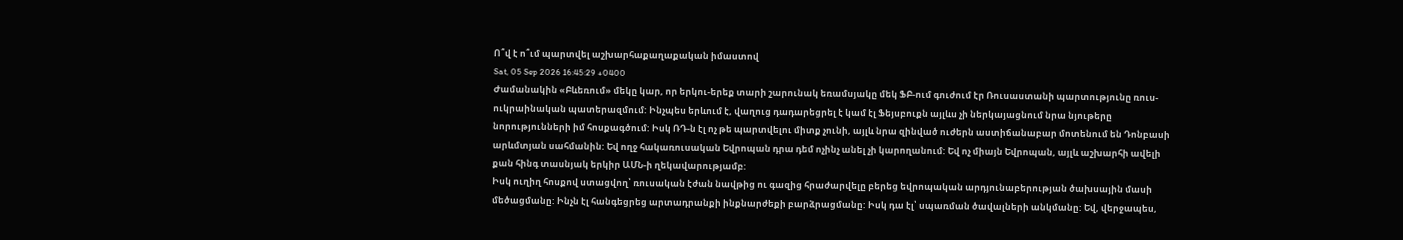Ո՞վ է ո՞ւմ պարտվել աշխարհաքաղաքական իմաստով
Sat, 05 Sep 2026 16:45:29 +0400
Ժամանակին «Բևեռում» մեկը կար, որ երկու-երեք տարի շարունակ եռամսյակը մեկ ՖԲ-ում գուժում էր Ռուսաստանի պարտությունը ռուս-ուկրաինական պատերազմում: Ինչպես երևում է, վաղուց դադարեցրել է կամ էլ Ֆեյսբուքն այլևս չի ներկայացնում նրա նյութերը նորությունների իմ հոսքագծում: Իսկ ՌԴ-ն էլ ոչ թե պարտվելու միտք չունի, այլև նրա զինված ուժերն աստիճանաբար մոտենում են Դոնբասի արևմտյան սահմանին: Եվ ողջ հակառուսական Եվրոպան դրա դեմ ոչինչ անել չի կարողանում: Եվ ոչ միայն Եվրոպան, այլև աշխարհի ավելի քան հինգ տասնյակ երկիր ԱՄՆ-ի ղեկավարությամբ:
Իսկ ուղիղ հոսքով ստացվող՝ ռուսական էժան նավթից ու գազից հրաժարվելը բերեց եվրոպական արդյունաբերության ծախսային մասի մեծացմանը: Ինչն էլ հանգեցրեց արտադրանքի ինքնարժեքի բարձրացմանը: Իսկ դա էլ՝ սպառման ծավալների անկմանը: Եվ, վերջապես,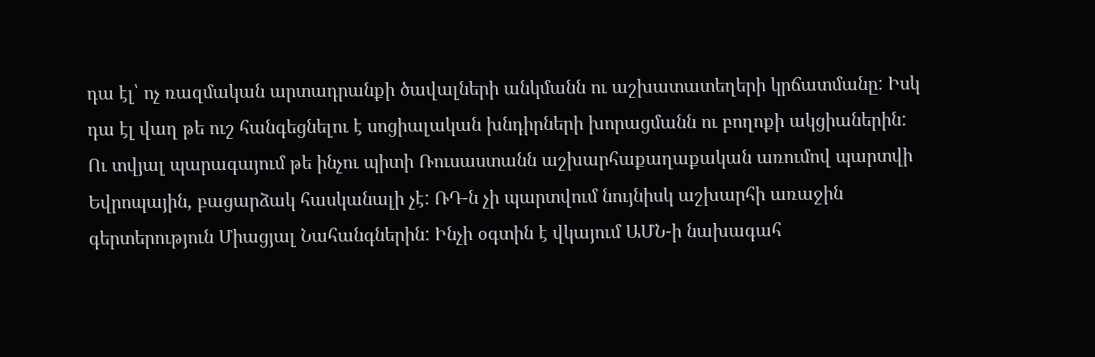դա էլ՝ ոչ ռազմական արտադրանքի ծավալների անկմանն ու աշխատատեղերի կրճատմանը: Իսկ դա էլ վաղ թե ուշ հանգեցնելու է սոցիալական խնդիրների խորացմանն ու բողոքի ակցիաներին:
Ու տվյալ պարագայում թե ինչու պիտի Ռուսաստանն աշխարհաքաղաքական առումով պարտվի Եվրոպային, բացարձակ հասկանալի չէ: ՌԴ-ն չի պարտվում նույնիսկ աշխարհի առաջին գերտերություն Միացյալ Նահանգներին: Ինչի օգտին է վկայում ԱՄՆ-ի նախագահ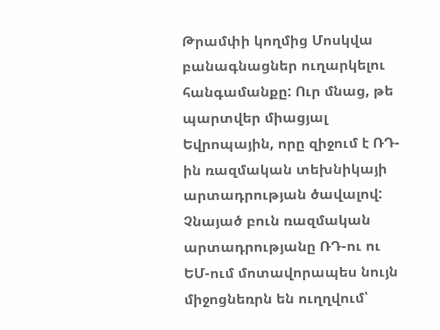Թրամփի կողմից Մոսկվա բանագնացներ ուղարկելու հանգամանքը: Ուր մնաց, թե պարտվեր միացյալ Եվրոպային, որը զիջում է ՌԴ-ին ռազմական տեխնիկայի արտադրության ծավալով: Չնայած բուն ռազմական արտադրությանը ՌԴ-ու ու ԵՄ-ում մոտավորապես նույն միջոցնեռրն են ուղղվում՝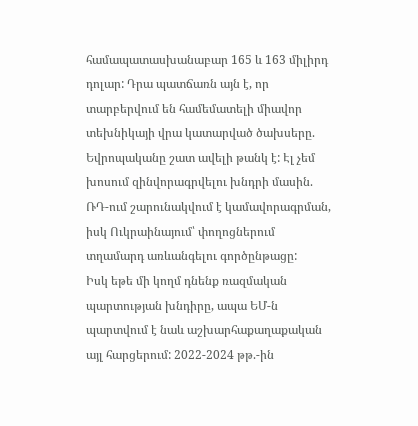համապատասխանաբար 165 և 163 միլիրդ դոլար: Դրա պատճառն այն է, որ տարբերվում են համեմատելի միավոր տեխնիկայի վրա կատարված ծախսերը. Եվրոպականը շատ ավելի թանկ է: Էլ չեմ խոսում զինվորագրվելու խնդրի մասին. ՌԴ-ում շարունակվում է կամավորագրման, իսկ Ուկրաինայում՝ փողոցներում տղամարդ առևանգելու գործընթացը:
Իսկ եթե մի կողմ դնենք ռազմական պարտության խնդիրը, ապա ԵՄ-ն պարտվում է նաև աշխարհաքաղաքական այլ հարցերում: 2022-2024 թթ.-ին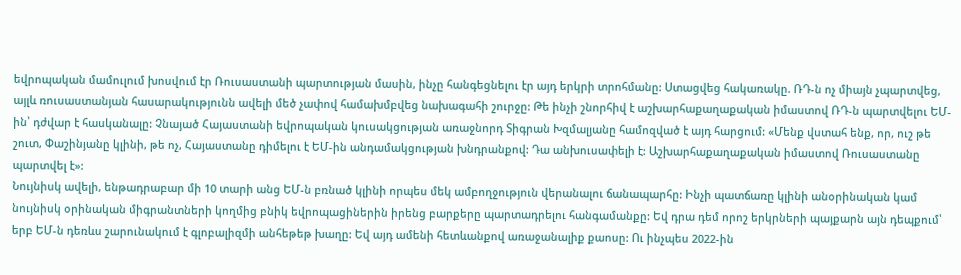եվրոպական մամուլում խոսվում էր Ռուսաստանի պարտության մասին, ինչը հանգեցնելու էր այդ երկրի տրոհմանը: Ստացվեց հակառակը. ՌԴ-ն ոչ միայն չպարտվեց, այլև ռուսաստանյան հասարակությունն ավելի մեծ չափով համախմբվեց նախագահի շուրջը: Թե ինչի շնորհիվ է աշխարհաքաղաքական իմաստով ՌԴ-ն պարտվելու ԵՄ-ին՝ դժվար է հասկանալը: Չնայած Հայաստանի եվրոպական կուսակցության առաջնորդ Տիգրան Խզմալյանը համոզված է այդ հարցում: «Մենք վստահ ենք, որ, ուշ թե շուտ, Փաշինյանը կլինի, թե ոչ, Հայաստանը դիմելու է ԵՄ-ին անդամակցության խնդրանքով: Դա անխուսափելի է: Աշխարհաքաղաքական իմաստով Ռուսաստանը պարտվել է»:
Նույնիսկ ավելի, ենթադրաբար մի 10 տարի անց ԵՄ-ն բռնած կլինի որպես մեկ ամբողջություն վերանալու ճանապարհը: Ինչի պատճառը կլինի անօրինական կամ նույնիսկ օրինական միգրանտների կողմից բնիկ եվրոպացիներին իրենց բարքերը պարտադրելու հանգամանքը: Եվ դրա դեմ որոշ երկրների պայքարն այն դեպքում՝ երբ ԵՄ-ն դեռևս շարունակում է գլոբալիզմի անհեթեթ խաղը: Եվ այդ ամենի հետևանքով առաջանալիք քաոսը: Ու ինչպես 2022-ին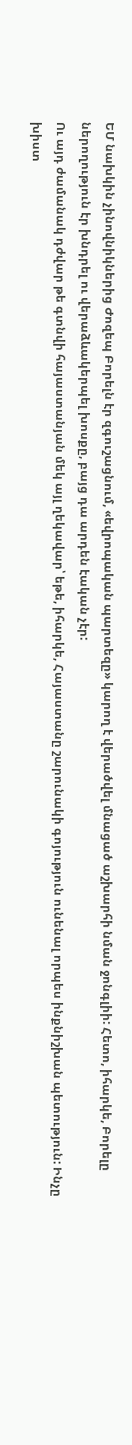ԵՄ նախկին չինովնիկներից Ժոզեպ Բորելն էր զգուշացնում, «եվրոպական պարտեզը» կարող է վերածվել մնացած աշխարհի նման ջոնգլիի: Հետո, իհարկե, Բորելը ներողություն էր խնդրել ու վերաձևակերպել խոսքը, բայց դա արդեն էական չէր:
Ու այդ ժամանակ դժվար թե գտնվի հայաստանյան մեկ այլ ղեկավար՝ եթե, իհարկե, Հայաստանը շարունակի գոյություն ունենալ որպես ինքնիշխան պետություն: Ինչը խիստ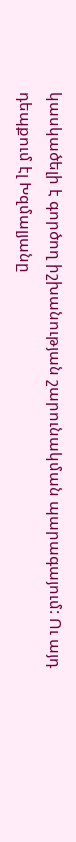կասկածելի է գործող իշխանության շարունակման պարագայում: Ու այդ դեպքում էլ Խզմալյանը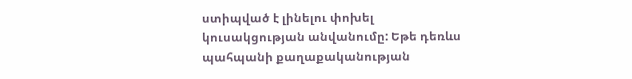ստիպված է լինելու փոխել կուսակցության անվանումը: Եթե դեռևս պահպանի քաղաքականության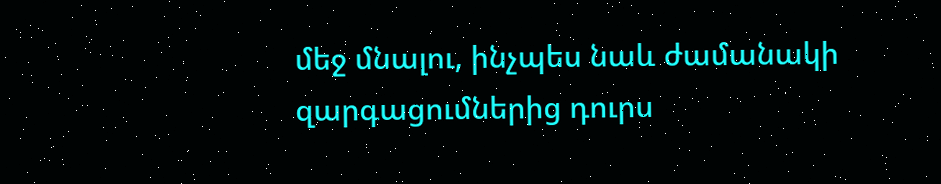մեջ մնալու, ինչպես նաև ժամանակի զարգացումներից դուրս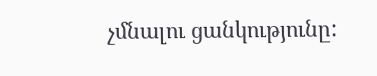չմնալու ցանկությունը: